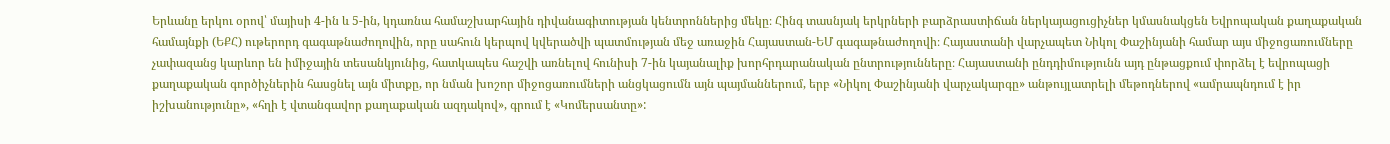Երևանը երկու օրով՝ մայիսի 4-ին և 5-ին, կդառնա համաշխարհային դիվանագիտության կենտրոններից մեկը։ Հինգ տասնյակ երկրների բարձրաստիճան ներկայացուցիչներ կմասնակցեն Եվրոպական քաղաքական համայնքի (ԵՔՀ) ութերորդ գագաթնաժողովին, որը սահուն կերպով կվերածվի պատմության մեջ առաջին Հայաստան-ԵՄ գագաթնաժողովի։ Հայաստանի վարչապետ Նիկոլ Փաշինյանի համար այս միջոցառումները չափազանց կարևոր են իմիջային տեսանկյունից, հատկապես հաշվի առնելով հունիսի 7-ին կայանալիք խորհրդարանական ընտրությունները։ Հայաստանի ընդդիմությունն այդ ընթացքում փորձել է եվրոպացի քաղաքական գործիչներին հասցնել այն միտքը, որ նման խոշոր միջոցառումների անցկացումն այն պայմաններում, երբ «Նիկոլ Փաշինյանի վարչակարգը» անթույլատրելի մեթոդներով «ամրապնդում է իր իշխանությունը», «հղի է վտանգավոր քաղաքական ազդակով», գրում է «Կոմերսանտը»: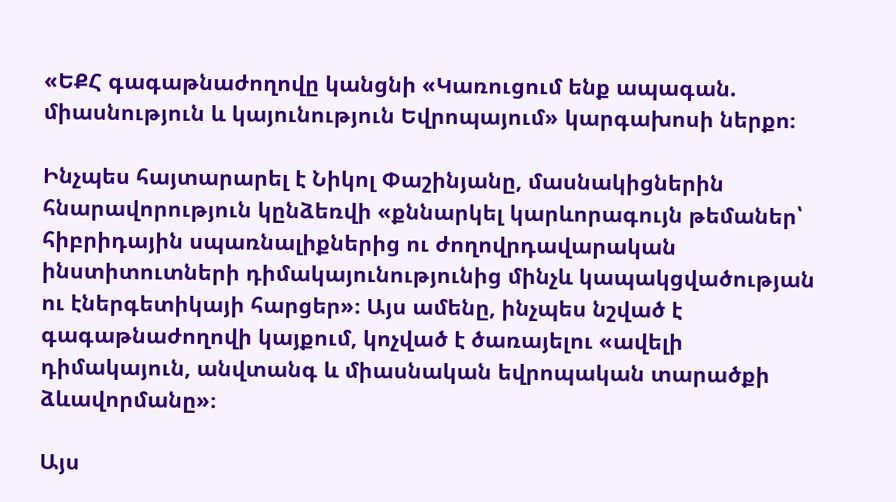«ԵՔՀ գագաթնաժողովը կանցնի «Կառուցում ենք ապագան. միասնություն և կայունություն Եվրոպայում» կարգախոսի ներքո։

Ինչպես հայտարարել է Նիկոլ Փաշինյանը, մասնակիցներին հնարավորություն կընձեռվի «քննարկել կարևորագույն թեմաներ՝ հիբրիդային սպառնալիքներից ու ժողովրդավարական ինստիտուտների դիմակայունությունից մինչև կապակցվածության ու էներգետիկայի հարցեր»։ Այս ամենը, ինչպես նշված է գագաթնաժողովի կայքում, կոչված է ծառայելու «ավելի դիմակայուն, անվտանգ և միասնական եվրոպական տարածքի ձևավորմանը»։

Այս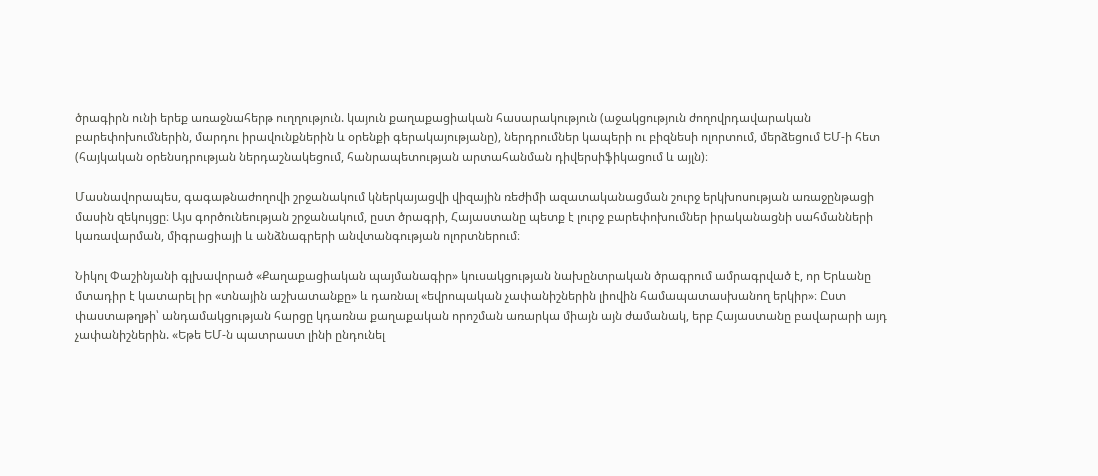ծրագիրն ունի երեք առաջնահերթ ուղղություն. կայուն քաղաքացիական հասարակություն (աջակցություն ժողովրդավարական բարեփոխումներին, մարդու իրավունքներին և օրենքի գերակայությանը), ներդրումներ կապերի ու բիզնեսի ոլորտում, մերձեցում ԵՄ-ի հետ (հայկական օրենսդրության ներդաշնակեցում, հանրապետության արտահանման դիվերսիֆիկացում և այլն)։

Մասնավորապես, գագաթնաժողովի շրջանակում կներկայացվի վիզային ռեժիմի ազատականացման շուրջ երկխոսության առաջընթացի մասին զեկույցը։ Այս գործունեության շրջանակում, ըստ ծրագրի, Հայաստանը պետք է լուրջ բարեփոխումներ իրականացնի սահմանների կառավարման, միգրացիայի և անձնագրերի անվտանգության ոլորտներում։

Նիկոլ Փաշինյանի գլխավորած «Քաղաքացիական պայմանագիր» կուսակցության նախընտրական ծրագրում ամրագրված է, որ Երևանը մտադիր է կատարել իր «տնային աշխատանքը» և դառնալ «եվրոպական չափանիշներին լիովին համապատասխանող երկիր»։ Ըստ փաստաթղթի՝ անդամակցության հարցը կդառնա քաղաքական որոշման առարկա միայն այն ժամանակ, երբ Հայաստանը բավարարի այդ չափանիշներին. «Եթե ԵՄ-ն պատրաստ լինի ընդունել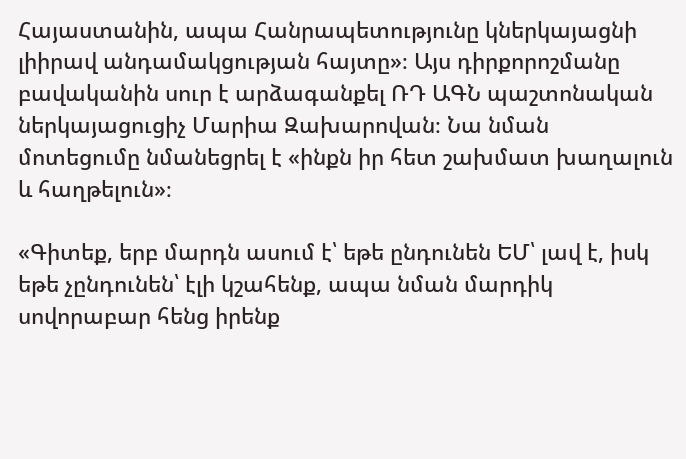Հայաստանին, ապա Հանրապետությունը կներկայացնի լիիրավ անդամակցության հայտը»։ Այս դիրքորոշմանը բավականին սուր է արձագանքել ՌԴ ԱԳՆ պաշտոնական ներկայացուցիչ Մարիա Զախարովան։ Նա նման մոտեցումը նմանեցրել է «ինքն իր հետ շախմատ խաղալուն և հաղթելուն»։

«Գիտեք, երբ մարդն ասում է՝ եթե ընդունեն ԵՄ՝ լավ է, իսկ եթե չընդունեն՝ էլի կշահենք, ապա նման մարդիկ սովորաբար հենց իրենք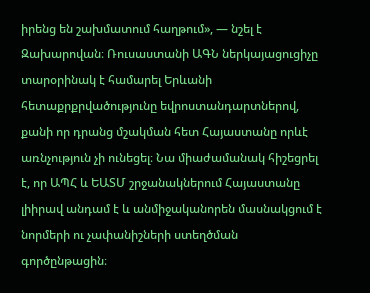իրենց են շախմատում հաղթում», — նշել է Զախարովան։ Ռուսաստանի ԱԳՆ ներկայացուցիչը տարօրինակ է համարել Երևանի հետաքրքրվածությունը եվրոստանդարտներով, քանի որ դրանց մշակման հետ Հայաստանը որևէ առնչություն չի ունեցել։ Նա միաժամանակ հիշեցրել է, որ ԱՊՀ և ԵԱՏՄ շրջանակներում Հայաստանը լիիրավ անդամ է և անմիջականորեն մասնակցում է նորմերի ու չափանիշների ստեղծման գործընթացին։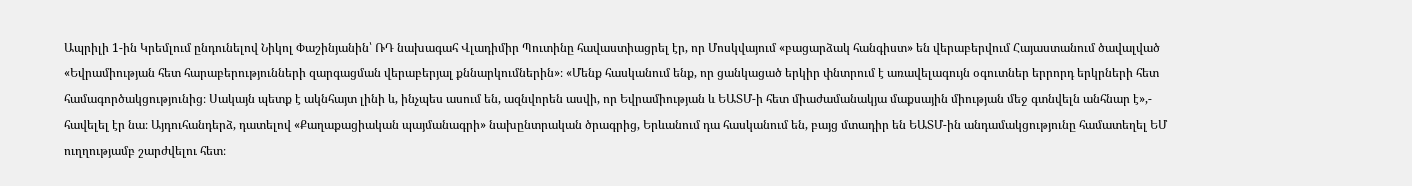Ապրիլի 1-ին Կրեմլում ընդունելով Նիկոլ Փաշինյանին՝ ՌԴ նախագահ Վլադիմիր Պուտինը հավաստիացրել էր, որ Մոսկվայում «բացարձակ հանգիստ» են վերաբերվում Հայաստանում ծավալված «Եվրամիության հետ հարաբերությունների զարգացման վերաբերյալ քննարկումներին»։ «Մենք հասկանում ենք, որ ցանկացած երկիր փնտրում է առավելագույն օգուտներ երրորդ երկրների հետ համագործակցությունից։ Սակայն պետք է ակնհայտ լինի և, ինչպես ասում են, ազնվորեն ասվի, որ Եվրամիության և ԵԱՏՄ-ի հետ միաժամանակյա մաքսային միության մեջ գտնվելն անհնար է»,- հավելել էր նա։ Այդուհանդերձ, դատելով «Քաղաքացիական պայմանագրի» նախընտրական ծրագրից, Երևանում դա հասկանում են, բայց մտադիր են ԵԱՏՄ-ին անդամակցությունը համատեղել ԵՄ ուղղությամբ շարժվելու հետ։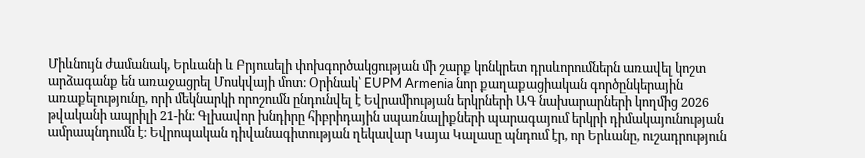Միևնույն ժամանակ, Երևանի և Բրյուսելի փոխգործակցության մի շարք կոնկրետ դրսևորումներն առավել կոշտ արձագանք են առաջացրել Մոսկվայի մոտ։ Օրինակ՝ EUPM Armenia նոր քաղաքացիական գործընկերային առաքելությունը, որի մեկնարկի որոշումն ընդունվել է Եվրամիության երկրների ԱԳ նախարարների կողմից 2026 թվականի ապրիլի 21-ին։ Գլխավոր խնդիրը հիբրիդային սպառնալիքների պարագայում երկրի դիմակայունության ամրապնդումն է։ Եվրոպական դիվանագիտության ղեկավար Կայա Կալասը պնդում էր, որ Երևանը, ուշադրություն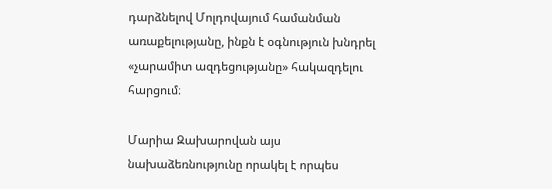դարձնելով Մոլդովայում համանման առաքելությանը, ինքն է օգնություն խնդրել «չարամիտ ազդեցությանը» հակազդելու հարցում։

Մարիա Զախարովան այս նախաձեռնությունը որակել է որպես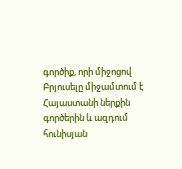գործիք, որի միջոցով Բրյուսելը միջամտում է Հայաստանի ներքին գործերին և ազդում հունիսյան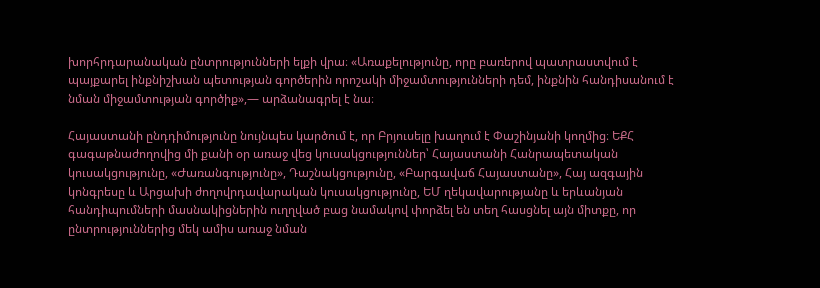խորհրդարանական ընտրությունների ելքի վրա։ «Առաքելությունը, որը բառերով պատրաստվում է պայքարել ինքնիշխան պետության գործերին որոշակի միջամտությունների դեմ, ինքնին հանդիսանում է նման միջամտության գործիք»,— արձանագրել է նա։

Հայաստանի ընդդիմությունը նույնպես կարծում է, որ Բրյուսելը խաղում է Փաշինյանի կողմից։ ԵՔՀ գագաթնաժողովից մի քանի օր առաջ վեց կուսակցություններ՝ Հայաստանի Հանրապետական կուսակցությունը, «Ժառանգությունը», Դաշնակցությունը, «Բարգավաճ Հայաստանը», Հայ ազգային կոնգրեսը և Արցախի ժողովրդավարական կուսակցությունը, ԵՄ ղեկավարությանը և երևանյան հանդիպումների մասնակիցներին ուղղված բաց նամակով փորձել են տեղ հասցնել այն միտքը, որ ընտրություններից մեկ ամիս առաջ նման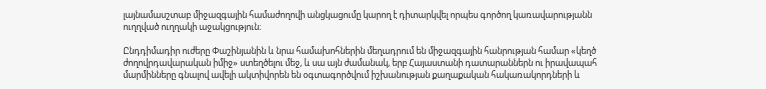լայնամասշտաբ միջազգային համաժողովի անցկացումը կարող է դիտարկվել որպես գործող կառավարությանն ուղղված ուղղակի աջակցություն։

Ընդդիմադիր ուժերը Փաշինյանին և նրա համախոհներին մեղադրում են միջազգային հանրության համար «կեղծ ժողովրդավարական իմիջ» ստեղծելու մեջ, և սա այն ժամանակ, երբ Հայաստանի դատարաններն ու իրավապահ մարմինները գնալով ավելի ակտիվորեն են օգտագործվում իշխանության քաղաքական հակառակորդների և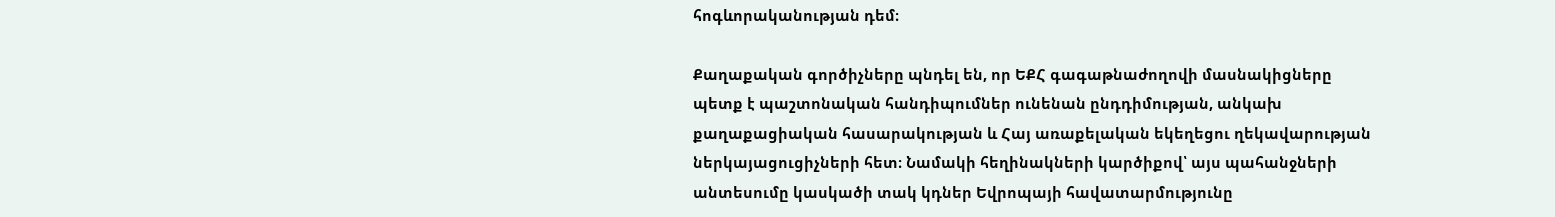հոգևորականության դեմ։

Քաղաքական գործիչները պնդել են, որ ԵՔՀ գագաթնաժողովի մասնակիցները պետք է պաշտոնական հանդիպումներ ունենան ընդդիմության, անկախ քաղաքացիական հասարակության և Հայ առաքելական եկեղեցու ղեկավարության ներկայացուցիչների հետ։ Նամակի հեղինակների կարծիքով՝ այս պահանջների անտեսումը կասկածի տակ կդներ Եվրոպայի հավատարմությունը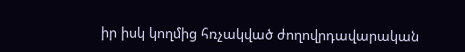իր իսկ կողմից հռչակված ժողովրդավարական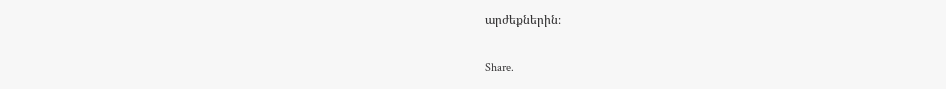արժեքներին։

Share.